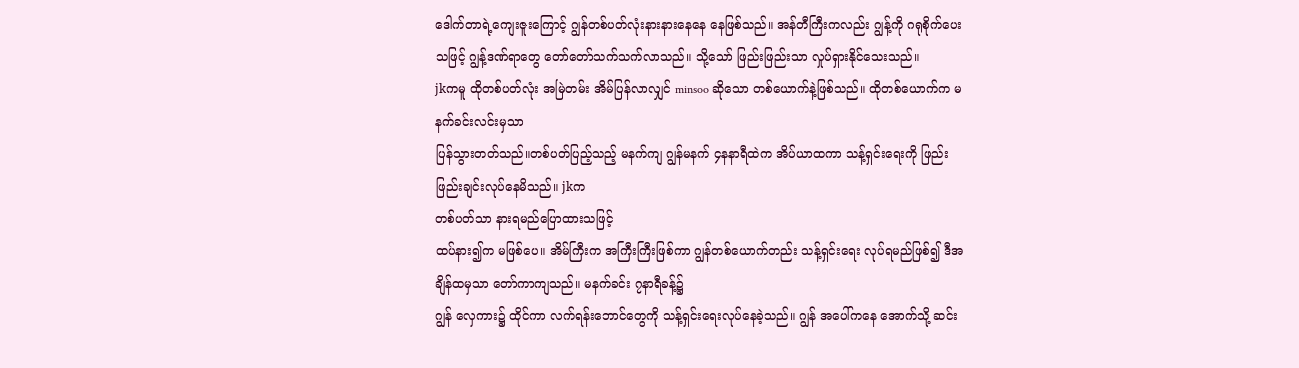ဒေါက်တာရဲ့ကျေးဇူးကြောင့် ဂျွန်တစ်ပတ်လုံးနားနားနေနေ နေဖြစ်သည်။ အန်တီကြီးကလည်း ဂျွန့်ကို ဂရုစိုက်ပေးသဖြင့် ဂျွန့်ဒဏ်ရာတွေ တော်တော်သက်သက်လာသည်။ သို့သော် ဖြည်းဖြည်းသာ လှုပ်ရှားနိုင်သေးသည်။
jkကမူ ထိုတစ်ပတ်လုံး အမြဲတမ်း အိမ်ပြန်လာလျှင် minsoo ဆိုသော တစ်ယောက်နဲ့ဖြစ်သည်။ ထိုတစ်ယောက်က မနက်ခင်းလင်းမှသာ
ပြန်သွားတတ်သည်။တစ်ပတ်ပြည့်သည့် မနက်ကျ ဂျွန်မနက် ၄နနာရီထဲက အိပ်ယာထကာ သန့်ရှင်းရေးကို ဖြည်းဖြည်းချင်းလုပ်နေမိသည်။ jkက
တစ်ပတ်သာ နားရမည်ပြောထားသဖြင့်
ထပ်နား၍က မဖြစ်ပေ။ အိမ်ကြီးက အကြီးကြီးဖြစ်ကာ ဂျွန်တစ်ယောက်တည်း သန့်ရှင်းရေး လုပ်ရမည်ဖြစ်၍ ဒီအချိန်ထမှသာ တော်ကာကျသည်။ မနက်ခင်း ၇နာရီခန့်၌
ဂျွန် လှေကား၌ ထိုင်ကာ လက်ရန်းဘောင်တွေကို သန့်ရှင်းရေးလုပ်နေခဲ့သည်။ ဂျွန် အပေါ်ကနေ အောက်သို့ ဆင်း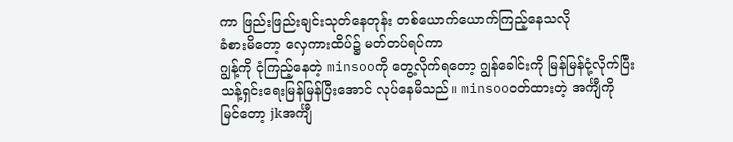ကာ ဖြည်းဖြည်းချင်းသုတ်နေတုန်း တစ်ယောက်ယောက်ကြည့်နေသလို
ခံစားမိတော့ လှေကားထိပ်၌ မတ်တပ်ရပ်ကာ
ဂျွန့်ကို ငုံကြည့်နေတဲ့ minsooကို တွေ့လိုက်ရတော့ ဂျွန်ခေါင်းကို မြန်မြန်ငုံ့လိုက်ပြီး သန့်ရှင်းရေးမြန်မြန်ပြီးအောင် လုပ်နေမိသည်။ minsooဝတ်ထားတဲ့ အင်္ကျီကို
မြင်တော့ jkအင်္ကျီ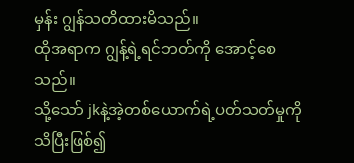မှန်း ဂျွန်သတိထားမိသည်။
ထိုအရာက ဂျွန့်ရဲ့ရင်ဘတ်ကို အောင့်စေသည်။
သို့သော် jkနဲ့အဲ့တစ်ယောက်ရဲ့ပတ်သတ်မှုကို
သိပြီးဖြစ်၍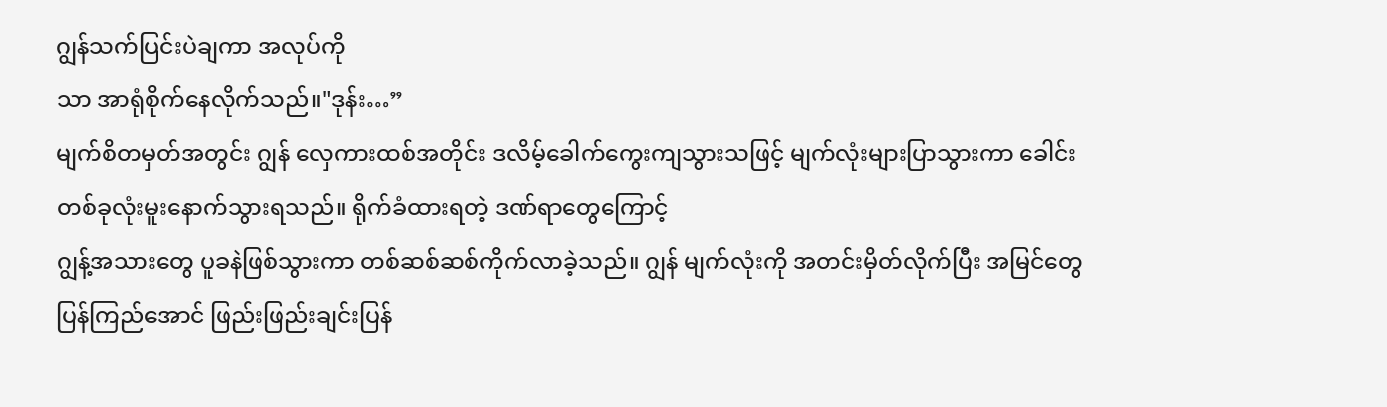ဂျွန်သက်ပြင်းပဲချကာ အလုပ်ကို
သာ အာရုံစိုက်နေလိုက်သည်။"ဒုန်း…”
မျက်စိတမှတ်အတွင်း ဂျွန် လှေကားထစ်အတိုင်း ဒလိမ့်ခေါက်ကွေးကျသွားသဖြင့် မျက်လုံးများပြာသွားကာ ခေါင်းတစ်ခုလုံးမူးနောက်သွားရသည်။ ရိုက်ခံထားရတဲ့ ဒဏ်ရာတွေကြောင့်
ဂျွန့်အသားတွေ ပူခနဲဖြစ်သွားကာ တစ်ဆစ်ဆစ်ကိုက်လာခဲ့သည်။ ဂျွန် မျက်လုံးကို အတင်းမှိတ်လိုက်ပြီး အမြင်တွေပြန်ကြည်အောင် ဖြည်းဖြည်းချင်းပြန်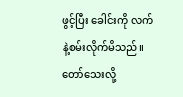ဖွင့်ပြီး ခေါင်းကို လက်နဲ့စမ်းလိုက်မိသည်။ တော်သေးလို့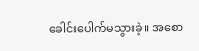ခေါင်းပေါက်မသွားခဲ့။ အစော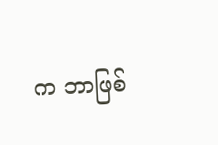က ဘာဖြစ်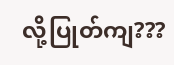လို့ပြုတ်ကျ???